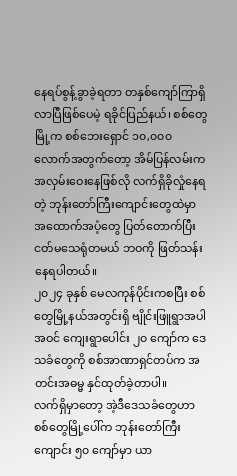နေရပ်စွန့်ခွာခဲ့ရတာ တနှစ်ကျော်ကြာရှိလာပြီဖြစ်ပေမဲ့ ရခိုင်ပြည်နယ်၊ စစ်တွေမြို့က စစ်ဘေးရှောင် ၁၀,၀၀၀ လောက်အတွက်တော့ အိမ်ပြန်လမ်းကအလှမ်းဝေးနေဖြစ်လို လက်ရှိခိုလှုံနေရတဲ့ ဘုန်းတော်ကြီးကျောင်းတွေထဲမှာ အထောက်အပံ့တွေ ပြတ်တောက်ပြီး ငတ်မသေရုံတမယ် ဘဝကို ဖြတ်သန်းနေရပါတယ်။
၂၀၂၄ ခုနှစ် မေလကုန်ပိုင်းကစပြီး စစ်တွေမြို့နယ်အတွင်းရှိ ဗျိုင်းဖြူရွာအပါအဝင် ကျေးရွာပေါင်း ၂၀ ကျော်က ဒေသခံတွေကို စစ်အာဏာရှင်တပ်က အတင်းအဓမ္မ နှင်ထုတ်ခဲ့တာပါ။
လက်ရှိမှာတော့ အဲ့ဒီဒေသခံတွေဟာ စစ်တွေမြို့ပေါ်က ဘုန်းတော်ကြီးကျောင်း ၅၀ ကျော်မှာ ယာ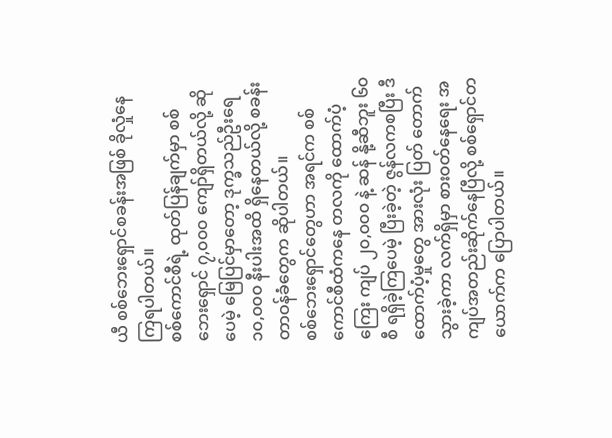ယီ စစ်ဘေးရှောင်စခန်းအဖြစ် ခိုလှုံနေကြရပါတယ်။
စစ်ကောင်စီရဲ့ ထုတ်ပြန်ချက်မှာ စစ်ဘေးရှောင် ၇,၀၀၀ ကျော်ရှိတယ်လို့ ဆိုပေမဲ့ မြေပြင်မှာတော့ ဒုက္ခသည်ဦးရေ ၁၀,၀၀၀ နီးပါးအထိ ရှိနေတယ်လို့ စခန်းတာဝန်ခံတွေက ဆိုပါတယ်။
စစ်ဘေးရှောင်တွေဟာ အရင်က စစ်ကောင်စီထံကနေ တလကို ထောက်ပံ့ကြေး ကျပ် ၂၀,၀၀၀ နဲ့ ဆန် နို့ဆီဘူး ၆၀ စီ ရရှိခဲ့ကြပေမဲ့ ပြီးခဲ့တဲ့ ဇွန်လကစပြီး ဒီထောက်ပံ့မှုတွေ အားလုံး ပြတ် တောက် သွားခဲ့ကာ လက်ရှိမှာ စားဝတ်နေရေး အကျပ်အတည်းဆိုက်နေပြီလို့ စစ်ရှောင်တယောက်က ပြောပါတယ်။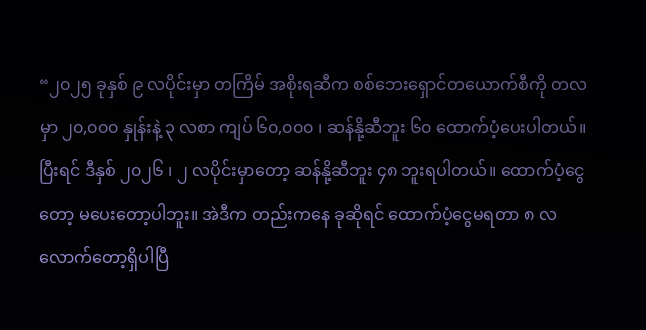“၂၀၂၅ ခုနှစ် ၉ လပိုင်းမှာ တကြိမ် အစိုးရဆီက စစ်ဘေးရှောင်တယောက်စီကို တလမှာ ၂၀,၀၀၀ နှုန်းနဲ့ ၃ လစာ ကျပ် ၆၀,၀၀၀ ၊ ဆန်နို့ဆီဘူး ၆၀ ထောက်ပံ့ပေးပါတယ်။ ပြီးရင် ဒီနှစ် ၂၀၂၆ ၊ ၂ လပိုင်းမှာတော့ ဆန်နို့ဆီဘူး ၄၈ ဘူးရပါတယ်။ ထောက်ပံ့ငွေတော့ မပေးတော့ပါဘူး။ အဲဒီက တည်းကနေ ခုဆိုရင် ထောက်ပံ့ငွေမရတာ ၈ လလောက်တော့ရှိပါပြီ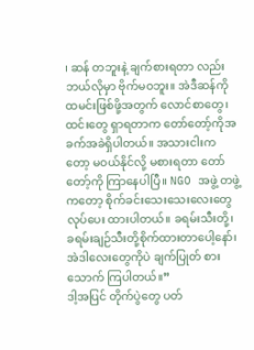၊ ဆန် တဘူးနဲ့ ချက်စားရတာ လည်း ဘယ်လိုမှာ ဗိုက်မဝဘူး။ အဲဒီဆန်ကို ထမင်းဖြစ်ဖို့အတွက် လောင်စာတွေ၊ ထင်းတွေ ရှာရတာက တော်တော့်ကိုအခက်အခဲရှိပါတယ်။ အသားငါးကတော့ မဝယ်နိုင်လို့ မစားရတာ တော်တော့်ကို ကြာနေပါပြီ။ NGO အဖွဲ့ တဖွဲ့ကတော့ စိုက်ခင်းသေးသေးလေးတွေ လုပ်ပေး ထားပါတယ်။ ခရမ်းသီးတို့၊ ခရမ်းချဉ်သီးတို့စိုက်ထားတာပေါ့နော်၊ အဲဒါလေးတွေကိုပဲ ချက်ပြုတ် စားသောက် ကြပါတယ်။”
ဒါ့အပြင် တိုက်ပွဲတွေ ပတ်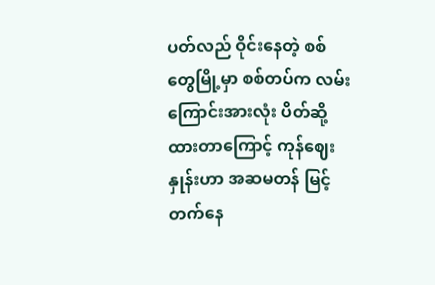ပတ်လည် ဝိုင်းနေတဲ့ စစ်တွေမြို့မှာ စစ်တပ်က လမ်းကြောင်းအားလုံး ပိတ်ဆို့ထားတာကြောင့် ကုန်ဈေးနှုန်းဟာ အဆမတန် မြင့်တက်နေ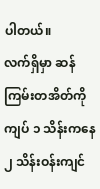ပါတယ်။
လက်ရှိမှာ ဆန်ကြမ်းတအိတ်ကို ကျပ် ၁ သိန်းကနေ ၂ သိန်းဝန်းကျင်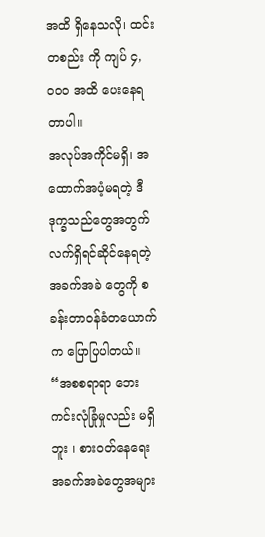အထိ ရှိနေသလို၊ ထင်းတစည်း ကို ကျပ် ၄,၀၀၀ အထိ ပေးနေရတာပါ။
အလုပ်အကိုင်မရှိ၊ အထောက်အပံ့မရတဲ့ ဒီဒုက္ခသည်တွေအတွက် လက်ရှိရင်ဆိုင်နေရတဲ့ အခက်အခဲ တွေကို စခန်းတာဝန်ခံတယောက်က ပြောပြပါတယ်။
“အစစရာရာ ဘေးကင်းလုံခြုံမှုလည်း မရှိဘူး ၊ စားဝတ်နေရေးအခက်အခဲတွေအများ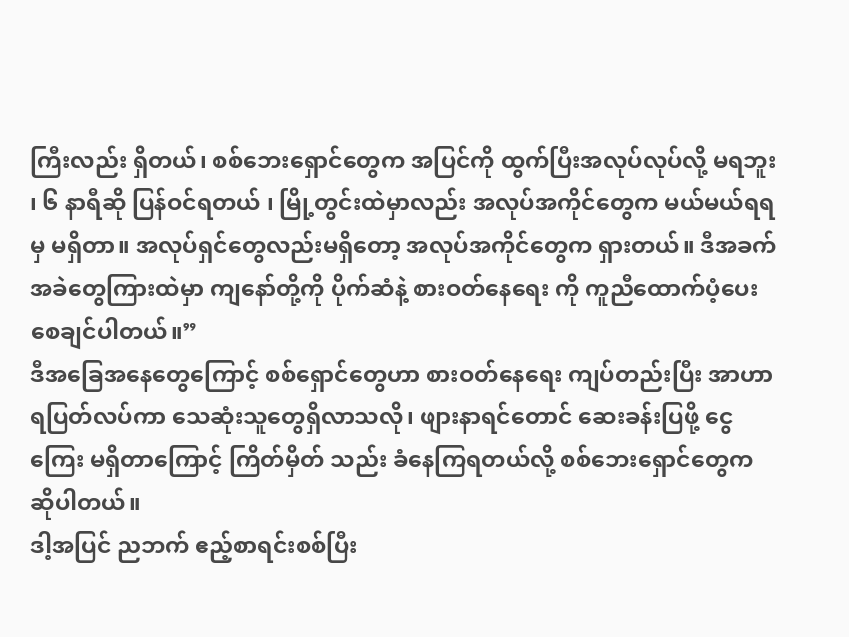ကြီးလည်း ရှိတယ်၊ စစ်ဘေးရှောင်တွေက အပြင်ကို ထွက်ပြီးအလုပ်လုပ်လို့ မရဘူး ၊ ၆ နာရီဆို ပြန်ဝင်ရတယ် ၊ မြို့တွင်းထဲမှာလည်း အလုပ်အကိုင်တွေက မယ်မယ်ရရမှ မရှိတာ။ အလုပ်ရှင်တွေလည်းမရှိတော့ အလုပ်အကိုင်တွေက ရှားတယ်။ ဒီအခက်အခဲတွေကြားထဲမှာ ကျနော်တို့ကို ပိုက်ဆံနဲ့ စားဝတ်နေရေး ကို ကူညီထောက်ပံ့ပေးစေချင်ပါတယ်။”
ဒီအခြေအနေတွေကြောင့် စစ်ရှောင်တွေဟာ စားဝတ်နေရေး ကျပ်တည်းပြီး အာဟာရပြတ်လပ်ကာ သေဆုံးသူတွေရှိလာသလို၊ ဖျားနာရင်တောင် ဆေးခန်းပြဖို့ ငွေကြေး မရှိတာကြောင့် ကြိတ်မှိတ် သည်း ခံနေကြရတယ်လို့ စစ်ဘေးရှောင်တွေက ဆိုပါတယ်။
ဒါ့အပြင် ညဘက် ဧည့်စာရင်းစစ်ပြီး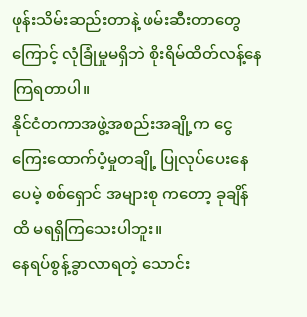ဖုန်းသိမ်းဆည်းတာနဲ့ ဖမ်းဆီးတာတွေကြောင့် လုံခြုံမှုမရှိဘဲ စိုးရိမ်ထိတ်လန့်နေကြရတာပါ။
နိုင်ငံတကာအဖွဲ့အစည်းအချို့က ငွေကြေးထောက်ပံ့မှုတချို့ ပြုလုပ်ပေးနေပေမဲ့ စစ်ရှောင် အများစု ကတော့ ခုချိန်ထိ မရရှိကြသေးပါဘူး။
နေရပ်စွန့်ခွာလာရတဲ့ သောင်း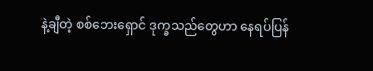နဲ့ချီတဲ့ စစ်ဘေးရှောင် ဒုက္ခသည်တွေဟာ နေရပ်ပြန်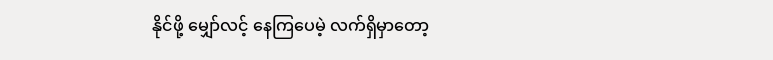နိုင်ဖို့ မျှော်လင့် နေကြပေမဲ့ လက်ရှိမှာတော့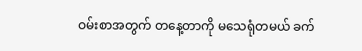ဝမ်းစာအတွက် တနေ့တာကို မသေရုံတမယ် ခက်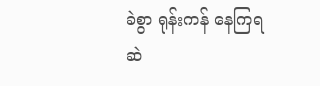ခဲစွာ ရုန်းကန် နေကြရဆဲ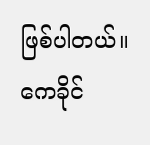ဖြစ်ပါတယ်။
ကေခိုင်